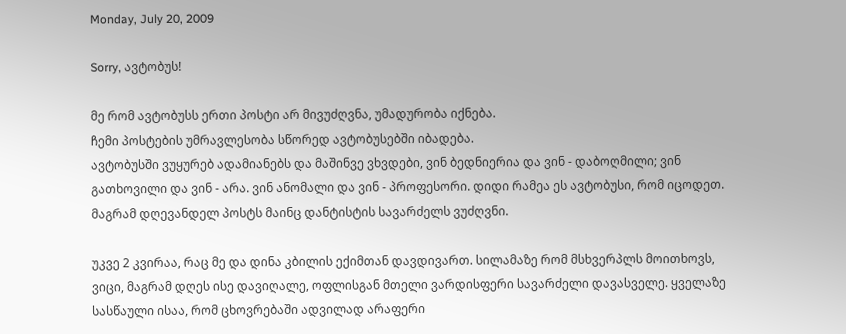Monday, July 20, 2009

Sorry, ავტობუს!

მე რომ ავტობუსს ერთი პოსტი არ მივუძღვნა, უმადურობა იქნება.
ჩემი პოსტების უმრავლესობა სწორედ ავტობუსებში იბადება.
ავტობუსში ვუყურებ ადამიანებს და მაშინვე ვხვდები, ვინ ბედნიერია და ვინ - დაბოღმილი; ვინ გათხოვილი და ვინ - არა. ვინ ანომალი და ვინ - პროფესორი. დიდი რამეა ეს ავტობუსი, რომ იცოდეთ. მაგრამ დღევანდელ პოსტს მაინც დანტისტის სავარძელს ვუძღვნი.

უკვე 2 კვირაა, რაც მე და დინა კბილის ექიმთან დავდივართ. სილამაზე რომ მსხვერპლს მოითხოვს, ვიცი, მაგრამ დღეს ისე დავიღალე, ოფლისგან მთელი ვარდისფერი სავარძელი დავასველე. ყველაზე სასწაული ისაა, რომ ცხოვრებაში ადვილად არაფერი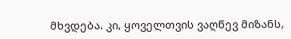მხვდება. კი, ყოველთვის ვაღწევ მიზანს,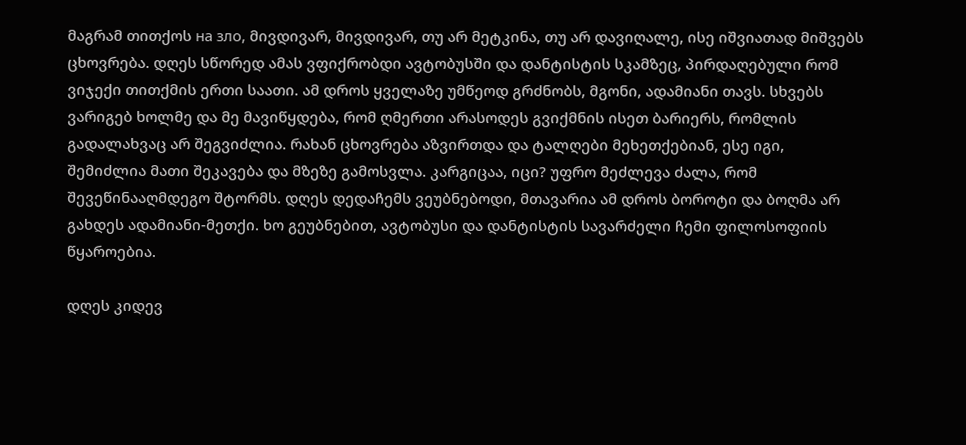მაგრამ თითქოს на зло, მივდივარ, მივდივარ, თუ არ მეტკინა, თუ არ დავიღალე, ისე იშვიათად მიშვებს ცხოვრება. დღეს სწორედ ამას ვფიქრობდი ავტობუსში და დანტისტის სკამზეც, პირდაღებული რომ ვიჯექი თითქმის ერთი საათი. ამ დროს ყველაზე უმწეოდ გრძნობს, მგონი, ადამიანი თავს. სხვებს ვარიგებ ხოლმე და მე მავიწყდება, რომ ღმერთი არასოდეს გვიქმნის ისეთ ბარიერს, რომლის გადალახვაც არ შეგვიძლია. რახან ცხოვრება აზვირთდა და ტალღები მეხეთქებიან, ესე იგი, შემიძლია მათი შეკავება და მზეზე გამოსვლა. კარგიცაა, იცი? უფრო მეძლევა ძალა, რომ შევეწინააღმდეგო შტორმს. დღეს დედაჩემს ვეუბნებოდი, მთავარია ამ დროს ბოროტი და ბოღმა არ გახდეს ადამიანი-მეთქი. ხო გეუბნებით, ავტობუსი და დანტისტის სავარძელი ჩემი ფილოსოფიის წყაროებია.

დღეს კიდევ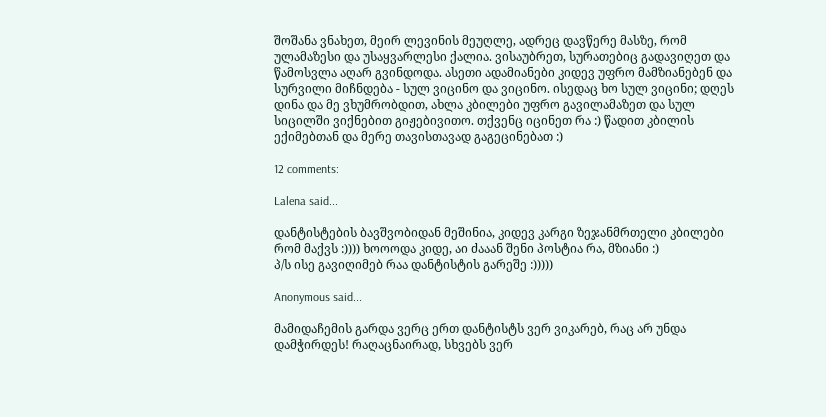შოშანა ვნახეთ, მეირ ლევინის მეუღლე, ადრეც დავწერე მასზე, რომ ულამაზესი და უსაყვარლესი ქალია. ვისაუბრეთ, სურათებიც გადავიღეთ და წამოსვლა აღარ გვინდოდა. ასეთი ადამიანები კიდევ უფრო მამზიანებენ და სურვილი მიჩნდება - სულ ვიცინო და ვიცინო. ისედაც ხო სულ ვიცინი; დღეს დინა და მე ვხუმრობდით, ახლა კბილები უფრო გავილამაზეთ და სულ სიცილში ვიქნებით გიჟებივითო. თქვენც იცინეთ რა :) წადით კბილის ექიმებთან და მერე თავისთავად გაგეცინებათ :)

12 comments:

Lalena said...

დანტისტების ბავშვობიდან მეშინია, კიდევ კარგი ზეჯანმრთელი კბილები რომ მაქვს :)))) ხოოოდა კიდე, აი ძააან შენი პოსტია რა, მზიანი :)
პ/ს ისე გავიღიმებ რაა დანტისტის გარეშე :)))))

Anonymous said...

მამიდაჩემის გარდა ვერც ერთ დანტისტს ვერ ვიკარებ, რაც არ უნდა დამჭირდეს! რაღაცნაირად, სხვებს ვერ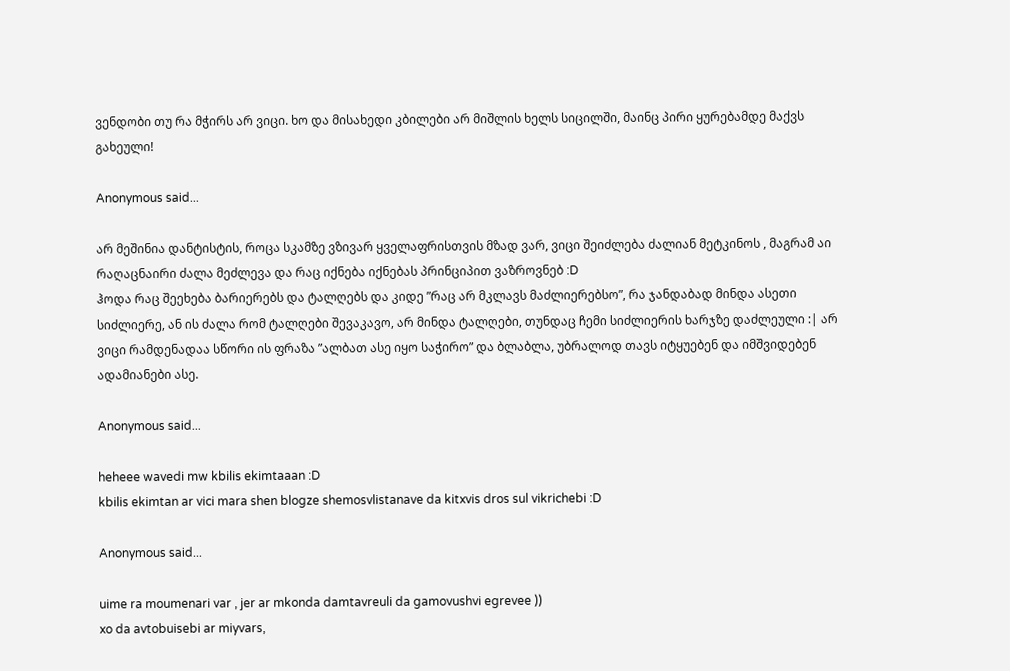ვენდობი თუ რა მჭირს არ ვიცი. ხო და მისახედი კბილები არ მიშლის ხელს სიცილში, მაინც პირი ყურებამდე მაქვს გახეული!

Anonymous said...

არ მეშინია დანტისტის, როცა სკამზე ვზივარ ყველაფრისთვის მზად ვარ, ვიცი შეიძლება ძალიან მეტკინოს , მაგრამ აი რაღაცნაირი ძალა მეძლევა და რაც იქნება იქნებას პრინციპით ვაზროვნებ :D
ჰოდა რაც შეეხება ბარიერებს და ტალღებს და კიდე ”რაც არ მკლავს მაძლიერებსო”, რა ჯანდაბად მინდა ასეთი სიძლიერე, ან ის ძალა რომ ტალღები შევაკავო, არ მინდა ტალღები, თუნდაც ჩემი სიძლიერის ხარჯზე დაძლეული :| არ ვიცი რამდენადაა სწორი ის ფრაზა ”ალბათ ასე იყო საჭირო” და ბლაბლა, უბრალოდ თავს იტყუებენ და იმშვიდებენ ადამიანები ასე.

Anonymous said...

heheee wavedi mw kbilis ekimtaaan :D
kbilis ekimtan ar vici mara shen blogze shemosvlistanave da kitxvis dros sul vikrichebi :D

Anonymous said...

uime ra moumenari var , jer ar mkonda damtavreuli da gamovushvi egrevee ))
xo da avtobuisebi ar miyvars,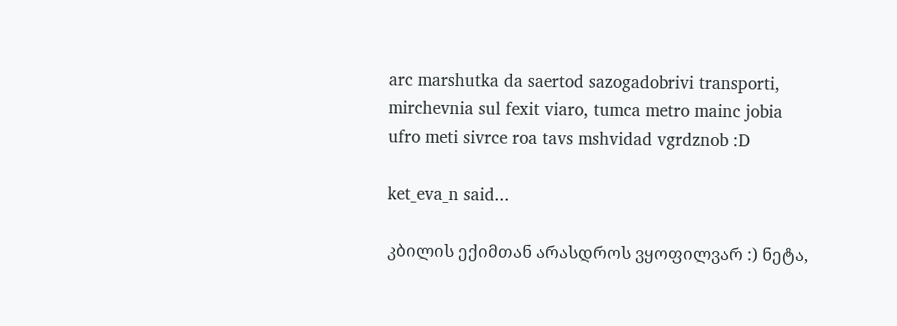arc marshutka da saertod sazogadobrivi transporti, mirchevnia sul fexit viaro, tumca metro mainc jobia ufro meti sivrce roa tavs mshvidad vgrdznob :D

ket_eva_n said...

კბილის ექიმთან არასდროს ვყოფილვარ :) ნეტა,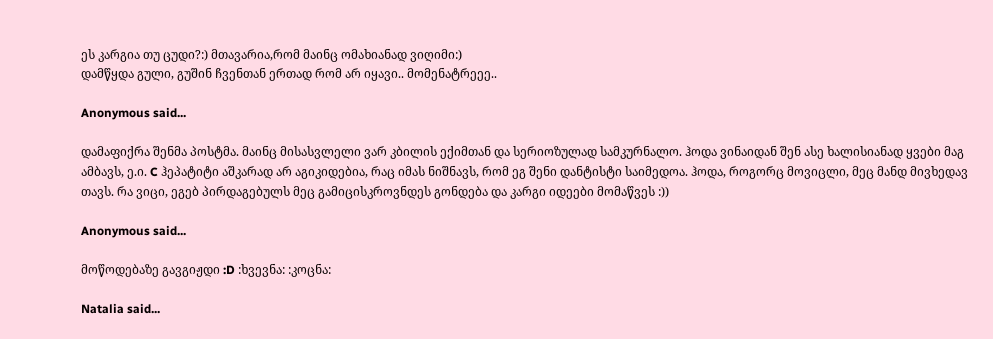ეს კარგია თუ ცუდი?:) მთავარია,რომ მაინც ომახიანად ვიღიმი:)
დამწყდა გული, გუშინ ჩვენთან ერთად რომ არ იყავი.. მომენატრეეე..

Anonymous said...

დამაფიქრა შენმა პოსტმა. მაინც მისასვლელი ვარ კბილის ექიმთან და სერიოზულად სამკურნალო. ჰოდა ვინაიდან შენ ასე ხალისიანად ყვები მაგ ამბავს, ე.ი. C ჰეპატიტი აშკარად არ აგიკიდებია, რაც იმას ნიშნავს, რომ ეგ შენი დანტისტი საიმედოა. ჰოდა, როგორც მოვიცლი, მეც მანდ მივხედავ თავს. რა ვიცი, ეგებ პირდაგებულს მეც გამიცისკროვნდეს გონდება და კარგი იდეები მომაწვეს :))

Anonymous said...

მოწოდებაზე გავგიჟდი :D :ხვევნა: :კოცნა:

Natalia said...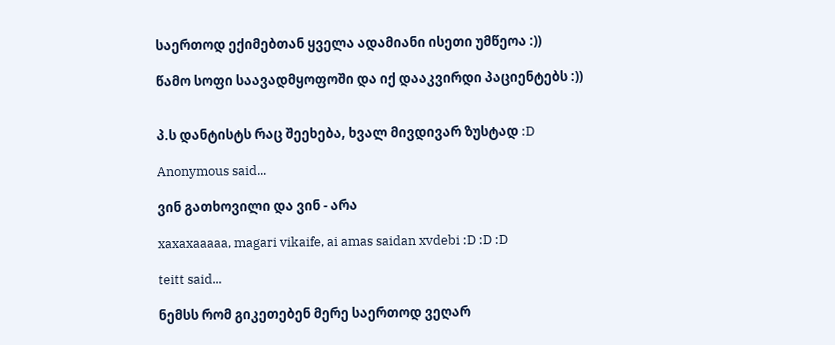საერთოდ ექიმებთან ყველა ადამიანი ისეთი უმწეოა :))

წამო სოფი საავადმყოფოში და იქ დააკვირდი პაციენტებს :))


პ.ს დანტისტს რაც შეეხება, ხვალ მივდივარ ზუსტად :D

Anonymous said...

ვინ გათხოვილი და ვინ - არა

xaxaxaaaaa, magari vikaife, ai amas saidan xvdebi :D :D :D

teitt said...

ნემსს რომ გიკეთებენ მერე საერთოდ ვეღარ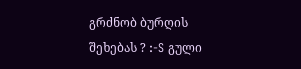გრძნობ ბურღის შეხებას ? :-S გული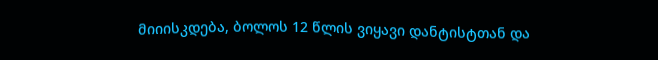მიიისკდება, ბოლოს 12 წლის ვიყავი დანტისტთან და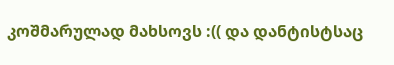კოშმარულად მახსოვს :(( და დანტისტსაც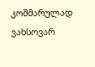კოშმარულად ვახსოვარ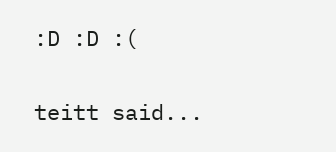:D :D :(

teitt said...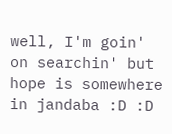well, I'm goin' on searchin' but hope is somewhere in jandaba :D :D